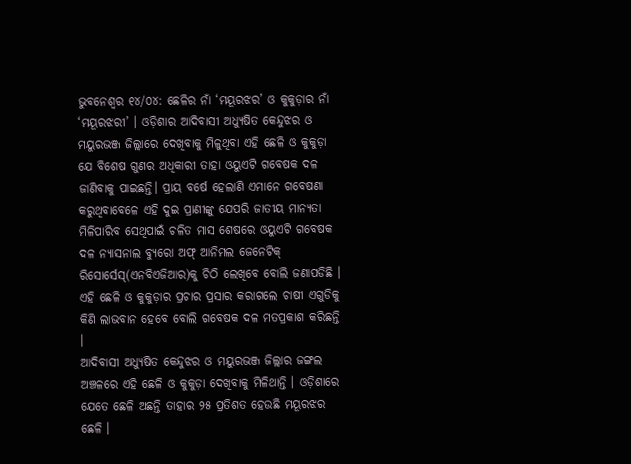ଭୁବନେଶ୍ୱର ୧୪/୦୪: ଛେଳିର ନାଁ ‘ମୟୂରଝର’ ଓ କୁକୁଡ଼ାର ନାଁ ‘ମୟୂରଝରୀ’ । ଓଡ଼ିଶାର ଆଦିବାସୀ ଅଧ୍ୟୁଷିତ କେନ୍ଦୁଝର ଓ ମୟୁରଭଞ୍ଜ ଜିଲ୍ଲାରେ ଦେଖିବାକୁ ମିଳୁଥିବା ଏହି ଛେଳି ଓ କୁକୁଡ଼ା ଯେ ବିଶେଷ ଗୁଣର ଅଧିକାରୀ ତାହା ଓୟୁଏଟି ଗବେଷକ ଦଳ ଜାଣିବାକୁ ପାଇଛନ୍ତି। ପ୍ରାୟ ବର୍ଷେ ହେଲାଣି ଏମାନେ ଗବେଷଣା କରୁଥିବାବେଳେ ଏହି ଦୁଇ ପ୍ରାଣୀଙ୍କୁ ଯେପରି ଜାତୀୟ ମାନ୍ୟତା ମିଳିପାରିବ ସେଥିପାଇଁ ଚଳିତ ମାସ ଶେଷରେ ଓୟୁଏଟି ଗବେଷକ ଦଳ ନ୍ୟାସନାଲ ବ୍ୟୁରୋ ଅଫ୍ ଆନିମଲ ଜେନେଟିକ୍ ରିସୋର୍ସେସ୍(ଏନବିଏଜିଆର)କୁ ଚିଠି ଲେଖିବେ ବୋଲି ଜଣାପଡିଛି । ଏହି ଛେଳି ଓ କୁକୁଡ଼ାର ପ୍ରଚାର ପ୍ରସାର କରାଗଲେ ଚାଷୀ ଏଗୁଡିକୁ କିଣି ଲାଭବାନ ହେବେ ବୋଲି ଗବେଷକ ଦଳ ମତପ୍ରକାଶ କରିଛନ୍ତି ।
ଆଦିବାସୀ ଅଧ୍ୟୁଷିତ କେନ୍ଦୁଝର ଓ ମୟୁରଭଞ୍ଜ ଜିଲ୍ଲାର ଜଙ୍ଗଲ ଅଞ୍ଚଳରେ ଏହି ଛେଳି ଓ କୁକୁଡ଼ା ଦେଖିବାକୁ ମିଳିଥାନ୍ତି । ଓଡ଼ିଶାରେ ଯେତେ ଛେଳି ଅଛନ୍ତି ତାହାର ୨୫ ପ୍ରତିଶତ ହେଉଛି ମୟୂରଝର ଛେଳି ।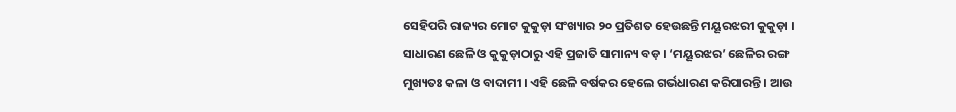ସେହିପରି ରାଜ୍ୟର ମୋଟ କୁକୁଡ଼ା ସଂଖ୍ୟାର ୨୦ ପ୍ରତିଶତ ହେଉଛନ୍ତି ମୟୂରଝରୀ କୁକୁଡ଼ା ।
ସାଧାରଣ ଛେଳି ଓ କୁକୁଡ଼ାଠାରୁ ଏହି ପ୍ରଜାତି ସାମାନ୍ୟ ବଡ଼ । ‘ମୟୂରଝର’ ଛେଳିର ରଙ୍ଗ ମୁଖ୍ୟତଃ କଳା ଓ ବାଦାମୀ । ଏହି ଛେଳି ବର୍ଷକର ହେଲେ ଗର୍ଭଧାରଣ କରିପାରନ୍ତି । ଆଉ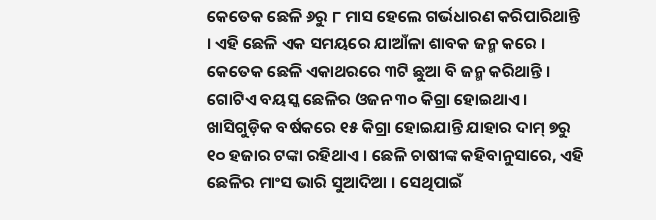କେତେକ ଛେଳି ୬ରୁ ୮ ମାସ ହେଲେ ଗର୍ଭଧାରଣ କରିପାରିଥାନ୍ତି । ଏହି ଛେଳି ଏକ ସମୟରେ ଯାଆଁଳା ଶାବକ ଜନ୍ମ କରେ । କେତେକ ଛେଳି ଏକାଥରରେ ୩ଟି ଛୁଆ ବି ଜନ୍ମ କରିଥାନ୍ତି । ଗୋଟିଏ ବୟସ୍କ ଛେଳିର ଓଜନ ୩୦ କିଗ୍ରା ହୋଇଥାଏ । ଖାସିଗୁଡ଼ିକ ବର୍ଷକରେ ୧୫ କିଗ୍ରା ହୋଇଯାନ୍ତି ଯାହାର ଦାମ୍ ୭ରୁ ୧୦ ହଜାର ଟଙ୍କା ରହିଥାଏ । ଛେଳି ଚାଷୀଙ୍କ କହିବାନୁସାରେ, ଏହି ଛେଳିର ମାଂସ ଭାରି ସୁଆଦିଆ । ସେଥିପାଇଁ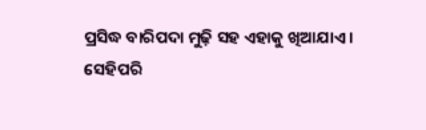ପ୍ରସିଦ୍ଧ ବାରିପଦା ମୁଢ଼ି ସହ ଏହାକୁ ଖିଆଯାଏ ।
ସେହିପରି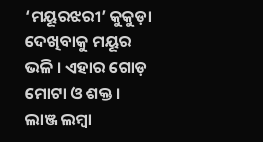‘ମୟୂରଝରୀ’ କୁକୁଡ଼ା ଦେଖିବାକୁ ମୟୂର ଭଳି । ଏହାର ଗୋଡ଼ ମୋଟା ଓ ଶକ୍ତ । ଲାଞ୍ଜ ଲମ୍ବା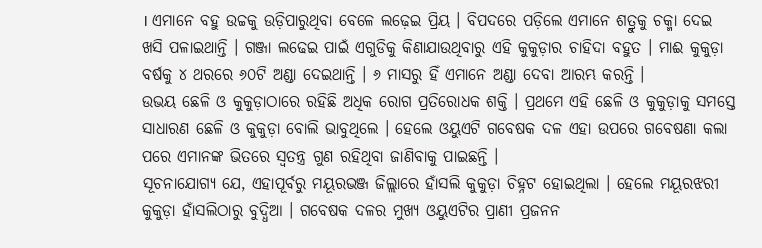। ଏମାନେ ବହୁ ଉଚ୍ଚକୁ ଉଡ଼ିପାରୁଥିବା ବେଳେ ଲଢ଼େଇ ପ୍ରିୟ । ବିପଦରେ ପଡ଼ିଲେ ଏମାନେ ଶତ୍ରୁକୁ ଚକ୍ମା ଦେଇ ଖସି ପଳାଇଥାନ୍ତି । ଗଞ୍ଜା ଲଢେଇ ପାଇଁ ଏଗୁଡିକୁ କିଣାଯାଉଥିବାରୁ ଏହି କୁକୁଡ଼ାର ଚାହିଦା ବହୁତ । ମାଈ କୁକୁଡ଼ା ବର୍ଷକୁ ୪ ଥରରେ ୬୦ଟି ଅଣ୍ଡା ଦେଇଥାନ୍ତି । ୬ ମାସରୁ ହିଁ ଏମାନେ ଅଣ୍ଡା ଦେବା ଆରମ୍ଭ କରନ୍ତି ।
ଉଭୟ ଛେଳି ଓ କୁକୁଡ଼ାଠାରେ ରହିଛି ଅଧିକ ରୋଗ ପ୍ରତିରୋଧକ ଶକ୍ତି । ପ୍ରଥମେ ଏହି ଛେଳି ଓ କୁକୁଡ଼ାକୁ ସମସ୍ତେ ସାଧାରଣ ଛେଳି ଓ କୁକୁଡ଼ା ବୋଲି ଭାବୁଥିଲେ । ହେଲେ ଓୟୁଏଟି ଗବେଷକ ଦଳ ଏହା ଉପରେ ଗବେଷଣା କଲା ପରେ ଏମାନଙ୍କ ଭିତରେ ସ୍ୱତନ୍ତ୍ର ଗୁଣ ରହିଥିବା ଜାଣିବାକୁ ପାଇଛନ୍ତି ।
ସୂଚନାଯୋଗ୍ୟ ଯେ, ଏହାପୂର୍ବରୁ ମୟୂରଭଞ୍ଜ ଜିଲ୍ଲାରେ ହାଁସଲି କୁକୁଡ଼ା ଚିହ୍ନଟ ହୋଇଥିଲା । ହେଲେ ମୟୂରଝରୀ କୁକୁଡ଼ା ହାଁସଲିଠାରୁ ବୁଦ୍ଧିଆ । ଗବେଷକ ଦଳର ମୁଖ୍ୟ ଓୟୁଏଟିର ପ୍ରାଣୀ ପ୍ରଜନନ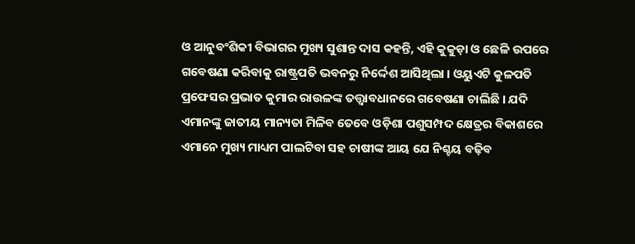ଓ ଆନୁବଂଶିକୀ ବିଭାଗର ମୁଖ୍ୟ ସୁଶାନ୍ତ ଦାସ କହନ୍ତି, ଏହି କୁକୁଡ଼ା ଓ ଛେଳି ଉପରେ ଗବେଷଣା କରିବାକୁ ରାଷ୍ଟ୍ରପତି ଭବନରୁ ନିର୍ଦ୍ଦେଶ ଆସିଥିଲା । ଓୟୁଏଟି କୁଳପତି ପ୍ରଫେସର ପ୍ରଭାତ କୁମାର ରାଉଳଙ୍କ ତତ୍ତ୍ୱାବଧାନରେ ଗବେଷଣା ଚାଲିଛି । ଯଦି ଏମାନଙ୍କୁ ଜାତୀୟ ମାନ୍ୟତା ମିଳିବ ତେବେ ଓଡ଼ିଶା ପଶୁସମ୍ପଦ କ୍ଷେତ୍ରର ବିକାଶରେ ଏମାନେ ମୁଖ୍ୟ ମାଧ୍ୟମ ପାଲଟିବା ସହ ଚାଷୀଙ୍କ ଆୟ ଯେ ନିଶ୍ଚୟ ବଢ଼ିବ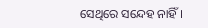ସେଥିରେ ସନ୍ଦେହ ନାହିଁ ।